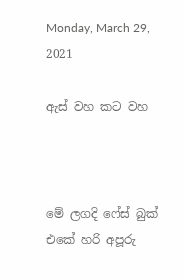Monday, March 29, 2021

ඇස් වහ කට වහ



මේ ලගදි ෆේස් බුක් එකේ හරි අපූරු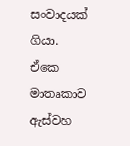සංවාදයක් ගියා. ඒකෙ මාතෘකාව ඇස්වහ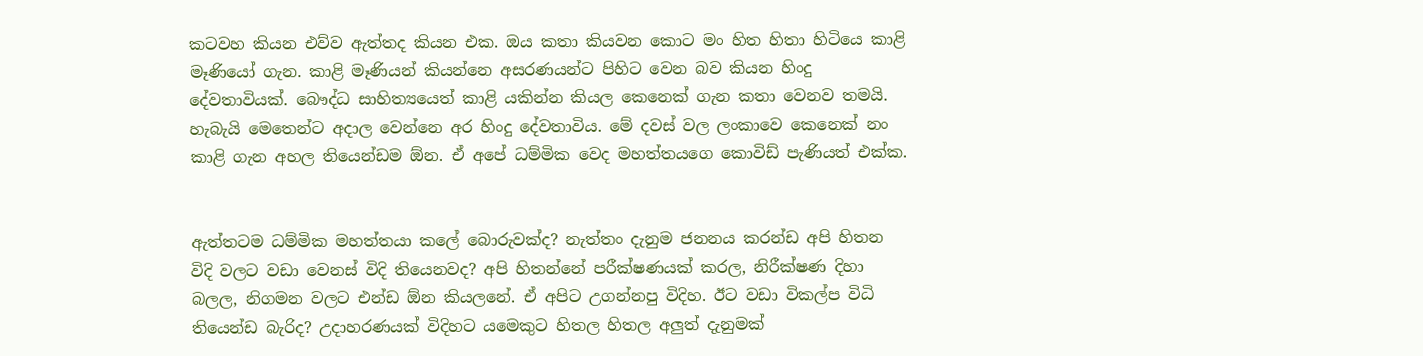කටවහ කියන එව්ව ඇත්තද කියන එක. ඔය කතා කියවන කොට මං හිත හිතා හිටියෙ කාළි මෑණියෝ ගැන. කාළි මෑණියන් කියන්නෙ අසරණයන්ට පිහිට වෙන බව කියන හිංදු දේවතාවියක්. බෞද්ධ සාහිත්‍යයෙත් කාළි යකින්න කියල කෙනෙක් ගැන කතා වෙනව තමයි. හැබැයි මෙතෙන්ට අදාල වෙන්නෙ අර හිංදු දේවතාවිය. මේ දවස් වල ලංකාවෙ කෙනෙක් නං කාළි ගැන අහල තියෙන්ඩම ඕන. ඒ අපේ ධම්මික වෙද මහත්තයගෙ කොවිඩ් පැණියත් එක්ක.


ඇත්තටම ධම්මික මහත්තයා කලේ බොරුවක්ද? නැත්තං දැනුම ජනනය කරන්ඩ අපි හිතන විදි වලට වඩා වෙනස් විදි තියෙනවද? අපි හිතන්නේ පරීක්ෂණයක් කරල, නිරීක්ෂණ දිහා බලල, නිගමන වලට එන්ඩ ඕන කියලනේ. ඒ අපිට උගන්නපු විදිහ. ඊට වඩා විකල්ප විධි තියෙන්ඩ බැරිද? උදාහරණයක් විදිහට යමෙකුට හිතල හිතල අලුත් දැනුමක්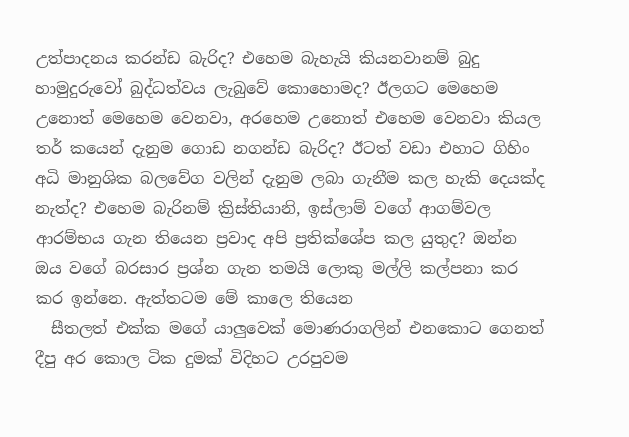උත්පාදනය කරන්ඩ බැරිද? එහෙම බැහැයි කියනවානම් බුදු හාමුදුරුවෝ බුද්ධත්වය ලැබුවේ කොහොමද? ඊලගට මෙහෙම උනොත් මෙහෙම වෙනවා, අරහෙම උනොත් එහෙම වෙනවා කියල තර් කයෙන් දැනුම ගොඩ නගන්ඩ බැරිද? ඊටත් වඩා එහාට ගිහිං අධි මානුශික බලවේග වලින් දැනුම ලබා ගැනීම කල හැකි දෙයක්ද නැත්ද? එහෙම බැරිනම් ක්‍රිස්තියානි, ඉස්ලාම් වගේ ආගම්වල ආරම්භය ගැන තියෙන ප්‍රවාද අපි ප්‍රතික්ශේප කල යුතුද? ඔන්න ඔය වගේ බරසාර ප්‍රශ්න ගැන තමයි ලොකු මල්ලි කල්පනා කර කර ඉන්නෙ. ඇත්තටම මේ කාලෙ තියෙන
  සීතලත් එක්ක මගේ යාලුවෙක් මොණරාගලින් එනකොට ගෙනත් දීපු අර කොල ටික දුමක් විදිහට උරපුවම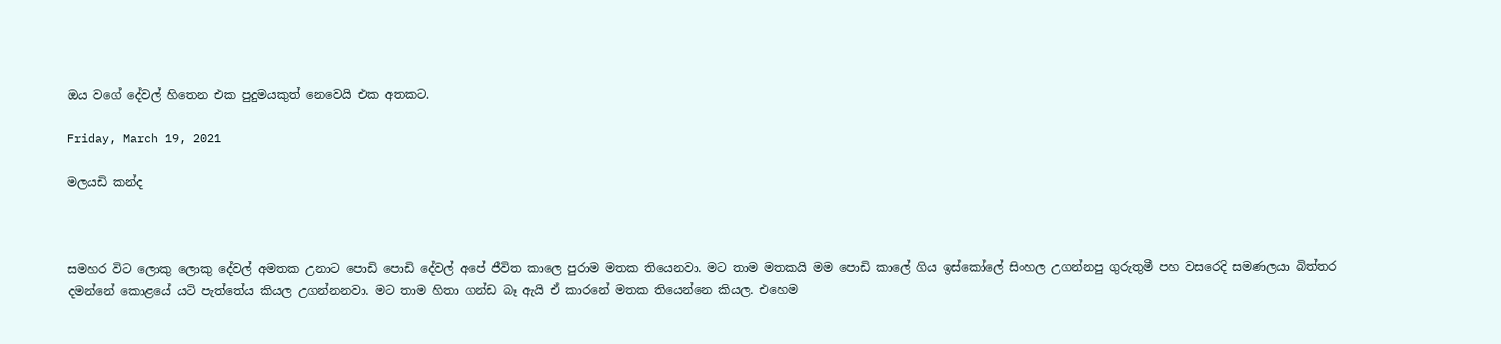ඔය වගේ දේවල් හිතෙන එක පුදුමයකුත් නෙවෙයි එක අතකට.

Friday, March 19, 2021

මලයඩි කන්ද



සමහර විට ලොකු ලොකු දේවල් අමතක උනාට පොඩි පොඩි දේවල් අපේ ජීවිත කාලෙ පුරාම මතක තියෙනවා. මට තාම මතකයි මම පොඩි කාලේ ගිය ඉස්කෝලේ සිංහල උගන්නපු ගුරුතුමී පහ වසරෙදි සමණලයා බිත්තර දමන්නේ කොළයේ යටි පැත්තේය කියල උගන්නනවා. මට තාම හිතා ගන්ඩ බෑ ඇයි ඒ කාරනේ මතක තියෙන්නෙ කියල. එහෙම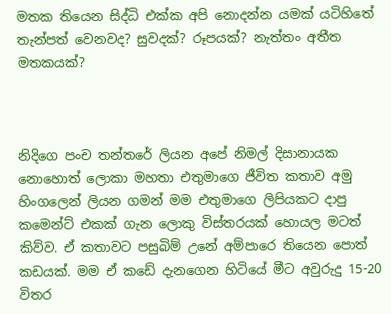මතක තියෙන සිද්ධි එක්ක අපි නොදන්න යමක් යටිහිතේ තැන්පත් වෙනවද? සුවදක්? රූපයක්? නැත්තං අතීත මතකයක්?



නිදිගෙ පංච තන්තරේ ලියන අපේ නිමල් දිසානායක නොහොත් ලොකා මහතා එතුමාගෙ ජීවිත කතාව අමු හිංගලෙන් ලියන ගමන් මම එතුමාගෙ ලිපියකට දාපු කමෙන්ට් එකක් ගැන ලොකු විස්තරයක් හොයල මටත් කිව්ව. ඒ කතාවට පසුබිම් උනේ අම්පාරෙ තියෙන පොත් කඩයක්. මම ඒ කඩේ දැනගෙන හිටියේ මීට අවුරුදු 15-20 විතර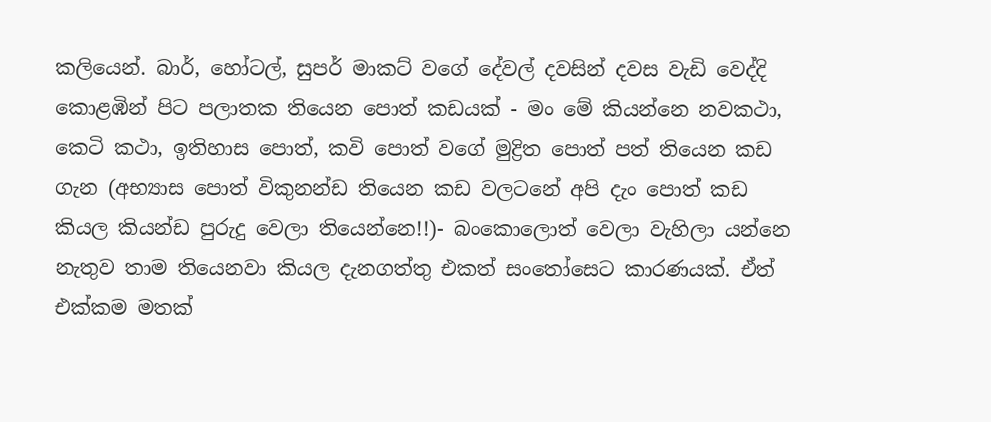කලියෙන්. බාර්, හෝටල්, සුපර් මාකට් වගේ දේවල් දවසින් දවස වැඩි වෙද්දි කොළඹින් පිට පලාතක තියෙන පොත් කඩයක් - මං මේ කියන්නෙ නවකථා, කෙටි කථා, ඉතිහාස පොත්, කවි පොත් වගේ මුද්‍රිත පොත් පත් තියෙන කඩ ගැන (අභ්‍යාස පොත් විකුනන්ඩ තියෙන කඩ වලටනේ අපි දැං පොත් කඩ කියල කියන්ඩ පුරුදු වෙලා තියෙන්නෙ!!)- බංකොලොත් වෙලා වැහිලා යන්නෙ නැතුව තාම තියෙනවා කියල දැනගත්තු එකත් සංතෝසෙට කාරණයක්. ඒත් එක්කම මතක්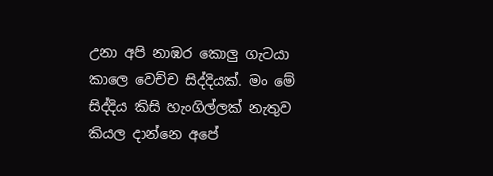උනා අපි නාඹර කොලු ගැටයා කාලෙ වෙච්ච සිද්දියක්. මං මේ සිද්දිය කිසි හැංගිල්ලක් නැතුව කියල දාන්නෙ අපේ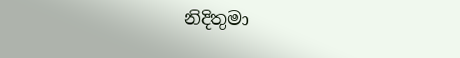නිදිතුමා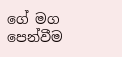ගේ මග පෙන්වීම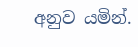අනුව යමින්.